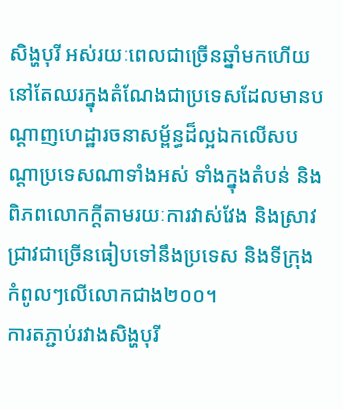សិង្ហបុរី អស់រយៈពេលជាច្រើនឆ្នាំមកហើយនៅតែឈរក្នុងតំណែងជាប្រទេសដែលមានបណ្តាញហេដ្ឋារចនាសម្ព័ន្ធដ៏ល្អឯកលើសបណ្តាប្រទេសណាទាំងអស់ ទាំងក្នុងតំបន់ និងពិភពលោកក្តីតាមរយៈការវាស់វែង និងស្រាវជ្រាវជាច្រើនធៀបទៅនឹងប្រទេស និងទីក្រុងកំពូលៗលើលោកជាង២០០។
ការតភ្ជាប់រវាងសិង្ហបុរី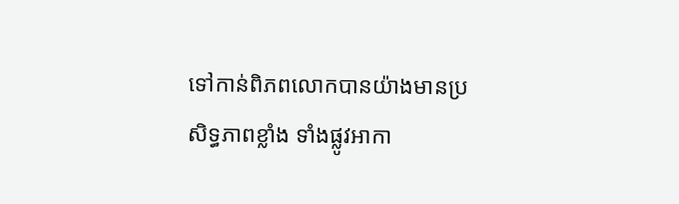ទៅកាន់ពិភពលោកបានយ៉ាងមានប្រសិទ្ធភាពខ្លាំង ទាំងផ្លូវអាកា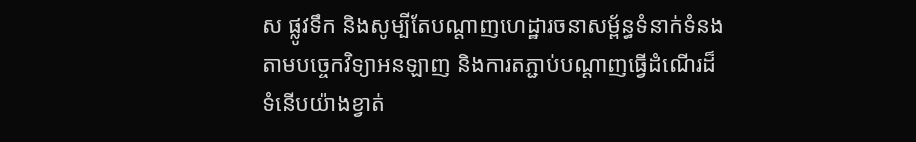ស ផ្លូវទឹក និងសូម្បីតែបណ្តាញហេដ្ឋារចនាសម្ព័ន្ធទំនាក់ទំនងតាមបច្ចេកវិទ្យាអនឡាញ និងការតភ្ជាប់បណ្តាញធ្វើដំណើរដ៏ទំនើបយ៉ាងខ្វាត់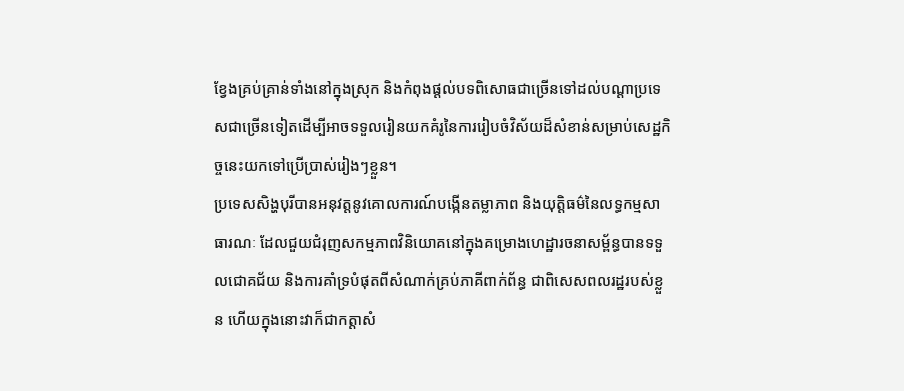ខ្វែងគ្រប់គ្រាន់ទាំងនៅក្នុងស្រុក និងកំពុងផ្តល់បទពិសោធជាច្រើនទៅដល់បណ្តាប្រទេសជាច្រើនទៀតដើម្បីអាចទទួលរៀនយកគំរូនៃការរៀបចំវិស័យដ៏សំខាន់សម្រាប់សេដ្ឋកិច្ចនេះយកទៅប្រើប្រាស់រៀងៗខ្លួន។
ប្រទេសសិង្ហបុរីបានអនុវត្តនូវគោលការណ៍បង្កើនតម្លាភាព និងយុត្តិធម៌នៃលទ្ធកម្មសាធារណៈ ដែលជួយជំរុញសកម្មភាពវិនិយោគនៅក្នុងគម្រោងហេដ្ឋារចនាសម្ព័ន្ធបានទទួលជោគជ័យ និងការគាំទ្របំផុតពីសំណាក់គ្រប់ភាគីពាក់ព័ន្ធ ជាពិសេសពលរដ្ឋរបស់ខ្លួន ហើយក្នុងនោះវាក៏ជាកត្តាសំ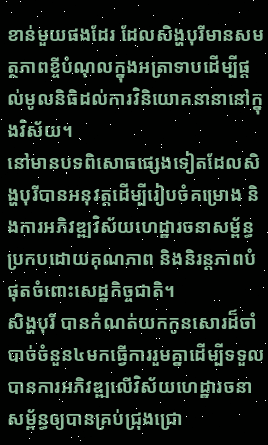ខាន់មួយផងដែរ ដែលសិង្ហបុរីមានសមត្ថភាពខ្ចីបំណុលក្នុងអត្រាទាបដើម្បីផ្តល់មូលនិធិដល់ការវិនិយោគនានានៅក្នុងវិស័យ។
នៅមានបទពិសោធផ្សេងទៀតដែលសិង្ហបុរីបានអនុវត្តដើម្បីរៀបចំគម្រោង និងការអភិវឌ្ឍវិស័យហេដ្ឋារចនាសម្ព័ន្ធប្រកបដោយគុណភាព និងនិរន្តភាពបំផុតចំពោះសេដ្ឋកិច្ចជាតិ។
សិង្ហបុរី បានកំណត់យកកូនសោរដ៏ចាំបាច់ចំនួន៤មកធ្វើការរួមគ្នាដើម្បីទទួលបានការអភិវឌ្ឍលើវិស័យហេដ្ឋារចនាសម្ព័ន្ធឲ្យបានគ្រប់ជ្រុងជ្រោ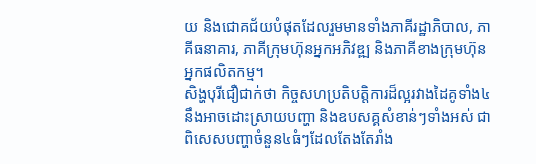យ និងជោគជ័យបំផុតដែលរួមមានទាំងភាគីរដ្ឋាភិបាល, ភាគីធនាគារ, ភាគីក្រុមហ៊ុនអ្នកអភិវឌ្ឍ និងភាគីខាងក្រុមហ៊ុនអ្នកផលិតកម្ម។
សិង្ហបុរីជឿជាក់ថា កិច្ចសហប្រតិបត្តិការដ៏ល្អរវាងដៃគូទាំង៤នឹងអាចដោះស្រាយបញ្ហា និងឧបសគ្គសំខាន់ៗទាំងអស់ ជាពិសេសបញ្ហាចំនួន៤ធំៗដែលតែងតែរាំង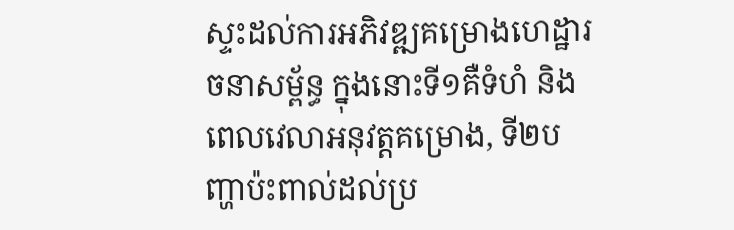ស្ទះដល់ការអភិវឌ្ឍគម្រោងហេដ្ឋារចនាសម្ព័ន្ធ ក្នុងនោះទី១គឺទំហំ និងពេលវេលាអនុវត្តគម្រោង, ទី២បញ្ហាប៉ះពាល់ដល់ប្រ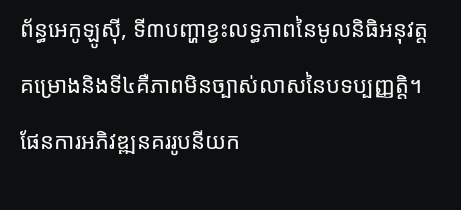ព័ន្ធអេកូឡូស៊ី, ទី៣បញ្ហាខ្វះលទ្ធភាពនៃមូលនិធិអនុវត្តគម្រោងនិងទី៤គឺភាពមិនច្បាស់លាសនៃបទប្បញ្ញត្តិ។
ផែនការអភិវឌ្ឍនគររូបនីយក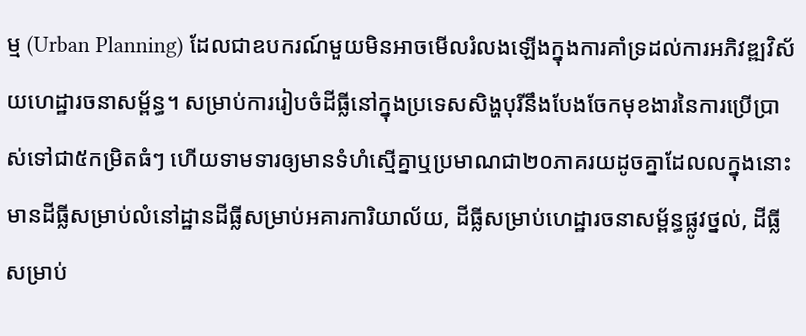ម្ម (Urban Planning) ដែលជាឧបករណ៍មួយមិនអាចមើលរំលងឡើងក្នុងការគាំទ្រដល់ការអភិវឌ្ឍវិស័យហេដ្ឋារចនាសម្ព័ន្ធ។ សម្រាប់ការរៀបចំដីធ្លីនៅក្នុងប្រទេសសិង្ហបុរីនឹងបែងចែកមុខងារនៃការប្រើប្រាស់ទៅជា៥កម្រិតធំៗ ហើយទាមទារឲ្យមានទំហំស្មើគ្នាឬប្រមាណជា២០ភាគរយដូចគ្នាដែលលក្នុងនោះមានដីធ្លីសម្រាប់លំនៅដ្ឋានដីធ្លីសម្រាប់អគារការិយាល័យ, ដីធ្លីសម្រាប់ហេដ្ឋារចនាសម្ព័ន្ធផ្លូវថ្នល់, ដីធ្លីសម្រាប់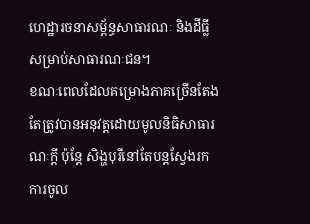ហេដ្ឋារចនាសម្ព័ន្ធសាធារណៈ និងដីធ្លីសម្រាប់សាធារណៈជន។
ខណៈពេលដែលគម្រោងភាគច្រើនតែងតែត្រូវបានអនុវត្តដោយមូលនិធិសាធារណៈក្តី ប៉ុន្តែ សិង្ហបុរីនៅតែបន្តស្វែងរកការចូល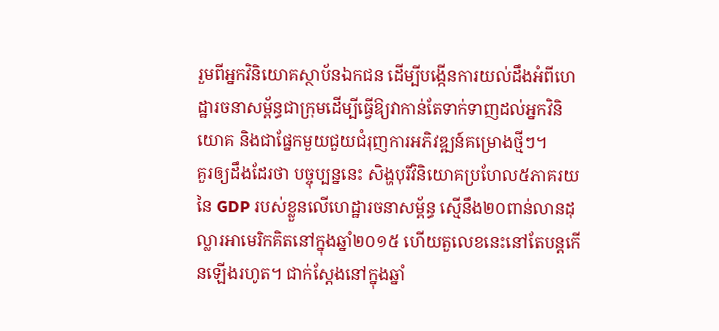រួមពីអ្នកវិនិយោគស្ថាប័នឯកជន ដើម្បីបង្កើនការយល់ដឹងអំពីហេដ្ឋារចនាសម្ព័ន្ធជាក្រុមដើម្បីធ្វើឱ្យវាកាន់តែទាក់ទាញដល់អ្នកវិនិយោគ និងជាផ្នែកមួយជួយជំរុញការអភិវឌ្ឍន៍គម្រោងថ្មីៗ។
គួរឲ្យដឹងដែរថា បច្ចុប្បន្ននេះ សិង្ហបុរីវិនិយោគប្រហែល៥ភាគរយនៃ GDP របស់ខ្លួនលើហេដ្ឋារចនាសម្ព័ន្ធ ស្មើនឹង២០ពាន់លានដុល្លារអាមេរិកគិតនៅក្នុងឆ្នាំ២០១៥ ហើយតួលេខនេះនៅតែបន្តកើនឡើងរហូត។ ជាក់ស្តែងនៅក្នុងឆ្នាំ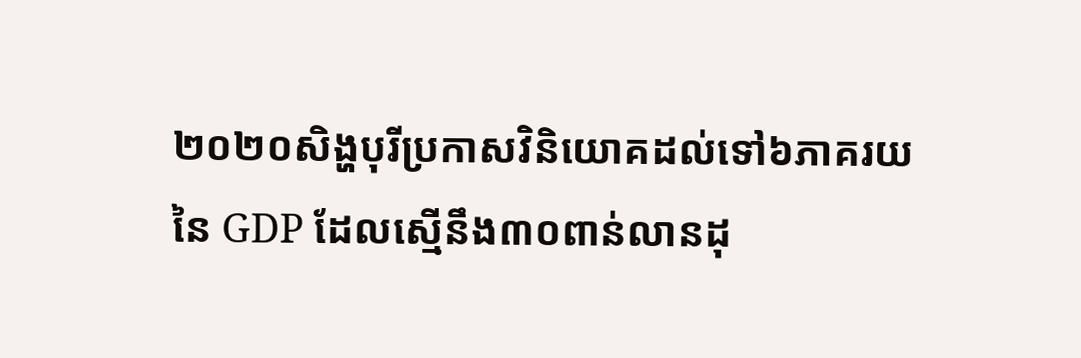២០២០សិង្ហបុរីប្រកាសវិនិយោគដល់ទៅ៦ភាគរយនៃ GDP ដែលស្មើនឹង៣០ពាន់លានដុ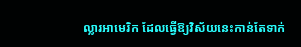ល្លារអាមេរិក ដែលធ្វើឱ្យវិស័យនេះកាន់តែទាក់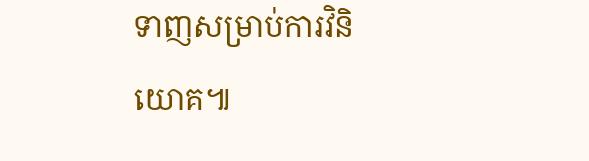ទាញសម្រាប់ការវិនិយោគ៕